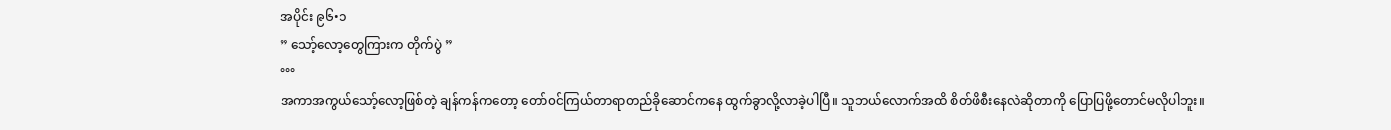အပိုင်း ၉၆•၁
” သော့်လော့တွေကြားက တိုက်ပွဲ ”
°°°
အကာအကွယ်သော့်လော့ဖြစ်တဲ့ ချန်ကန်ကတော့ တော်၀င်ကြယ်တာရာတည်ခိုဆောင်ကနေ ထွက်ခွာလို့လာခဲ့ပါပြီ။ သူဘယ်လောက်အထိ စိတ်ဖိစီးနေလဲဆိုတာကို ပြောပြဖို့တောင်မလိုပါဘူး။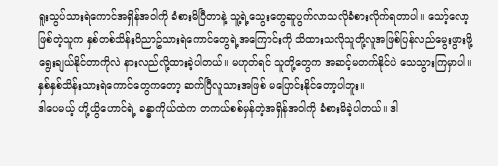ရူးသွပ်သားရဲကောင်အရှိန်အ၀ါကို ခံစားမိပြီတာနဲ့ သူ့ရဲ့သွေးတွေဆူပွက်လာသလိုခံစားလိုက်ရတာပါ။ သော့်လော့ဖြစ်တဲ့သူက နှစ်တစ်သိန်း၀ိညာဥ်သားရဲကောင်တွေရဲ့အကြောင်းကို သိထားသလိုသူတို့လူအဖြစ်ပြန်လည်မွေးဖွားဖို့ ရွေးချယ်နိုင်တာကိုလဲ နားလည်လို့ထားခဲ့ပါတယ်။ မဟုတ်ရင် သူတို့တွေက အဆင့်မတက်နိုင်ပဲ သေသွားကြမှာပါ။ နှစ်နှစ်သိန်းသားရဲကောင်တွေကတော့ ဆက်ပြီလူသားအဖြစ် မပြောင်းနိုင်တော့ပါဘူး။
ဒါပေမယ့် ဟို့ယွိဟောင်ရဲ့ ခန္ဓာကိုယ်ထဲက တကယ်စစ်မှန်တဲ့အရှိန်အ၀ါကို ခံစားမိခဲ့ပါတယ်။ ဒါ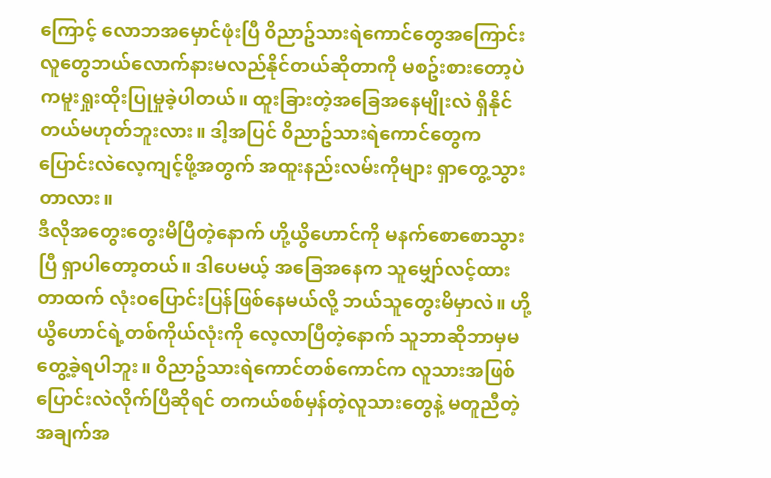ကြောင့် လောဘအမှောင်ဖုံးပြီ ၀ိညာဥ်သားရဲကောင်တွေအကြောင်း လူတွေဘယ်လောက်နားမလည်နိုင်တယ်ဆိုတာကို မစဥ်းစားတော့ပဲ ကမူးရှုးထိုးပြုမှုခဲ့ပါတယ်။ ထူးခြားတဲ့အခြေအနေမျိုးလဲ ရှိနိုင်တယ်မဟုတ်ဘူးလား။ ဒါ့အပြင် ၀ိညာဥ်သားရဲကောင်တွေက ပြောင်းလဲလေ့ကျင့်ဖို့အတွက် အထူးနည်းလမ်းကိုများ ရှာတွေ့သွားတာလား။
ဒီလိုအတွေးတွေးမိပြီတဲ့နောက် ဟို့ယွိဟောင်ကို မနက်စောစောသွားပြီ ရှာပါတော့တယ်။ ဒါပေမယ့် အခြေအနေက သူမျှော်လင့်ထားတာထက် လုံး၀ပြောင်းပြန်ဖြစ်နေမယ်လို့ ဘယ်သူတွေးမိမှာလဲ။ ဟို့ယွိဟောင်ရဲ့တစ်ကိုယ်လုံးကို လေ့လာပြီတဲ့နောက် သူဘာဆိုဘာမှမတွေ့ခဲ့ရပါဘူး။ ၀ိညာဥ်သားရဲကောင်တစ်ကောင်က လူသားအဖြစ်ပြောင်းလဲလိုက်ပြီဆိုရင် တကယ်စစ်မှန်တဲ့လူသားတွေနဲ့ မတူညီတဲ့အချက်အ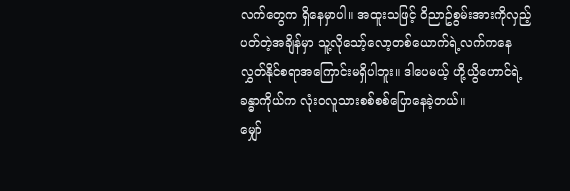လက်တွေက ရှိနေမှာပါ။ အထူးသဖြင့် ၀ိညာဥ်စွမ်းအားကိုလှည့်ပတ်တဲ့အချိန်မှာ သူ့လိုသော့်လော့တစ်ယောက်ရဲ့လက်ကနေ လွှတ်နိုင်စရာအကြောင်းမရှိပါဘူး။ ဒါပေမယ့် ဟို့ယွိဟောင်ရဲ့ခန္ဓာကိုယ်က လုံး၀လူသားစစ်စစ်ပြောနေခဲ့တယ်။
မျှော်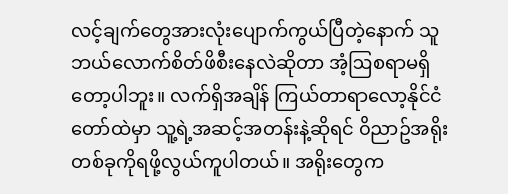လင့်ချက်တွေအားလုံးပျောက်ကွယ်ပြီတဲ့နောက် သူဘယ်လောက်စိတ်ဖိစီးနေလဲဆိုတာ အံ့ဩစရာမရှိတော့ပါဘူး။ လက်ရှိအချိန် ကြယ်တာရာလော့နိုင်ငံတော်ထဲမှာ သူ့ရဲ့အဆင့်အတန်းနဲ့ဆိုရင် ၀ိညာဥ်အရိုးတစ်ခုကိုရဖို့လွယ်ကူပါတယ်။ အရိုးတွေက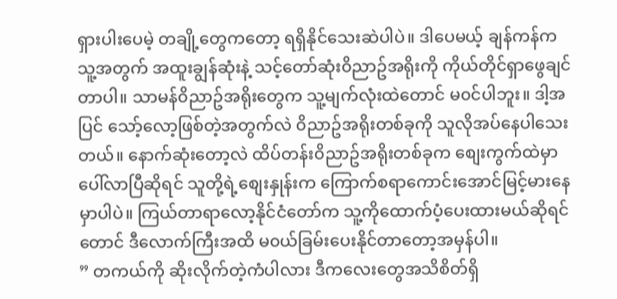ရှားပါးပေမဲ့ တချို့တွေကတော့ ရရှိနိုင်သေးဆဲပါပဲ။ ဒါပေမယ့် ချန်ကန်က သူ့အတွက် အထူးချွန်ဆုံးနဲ့ သင့်တော်ဆုံး၀ိညာဥ်အရိုးကို ကိုယ်တိုင်ရှာဖွေချင်တာပါ။ သာမန်၀ိညာဥ်အရိုးတွေက သူ့မျက်လုံးထဲတောင် မ၀င်ပါဘူး။ ဒါ့အပြင် သော့်လော့ဖြစ်တဲ့အတွက်လဲ ၀ိညာဥ်အရိုးတစ်ခုကို သူလိုအပ်နေပါသေးတယ်။ နောက်ဆုံးတော့လဲ ထိပ်တန်း၀ိညာဥ်အရိုးတစ်ခုက စျေးကွက်ထဲမှာပေါ်လာပြီဆိုရင် သူတို့ရဲ့စျေးနှုန်းက ကြောက်စရာကောင်းအောင်မြင့်မားနေမှာပါပဲ။ ကြယ်တာရာလော့နိုင်ငံတော်က သူ့ကိုထောက်ပံ့ပေးထားမယ်ဆိုရင်တောင် ဒီလောက်ကြီးအထိ မ၀ယ်ခြမ်းပေးနိုင်တာတော့အမှန်ပါ။
” တကယ်ကို ဆိုးလိုက်တဲ့ကံပါလား ဒီကလေးတွေအသိစိတ်ရှိ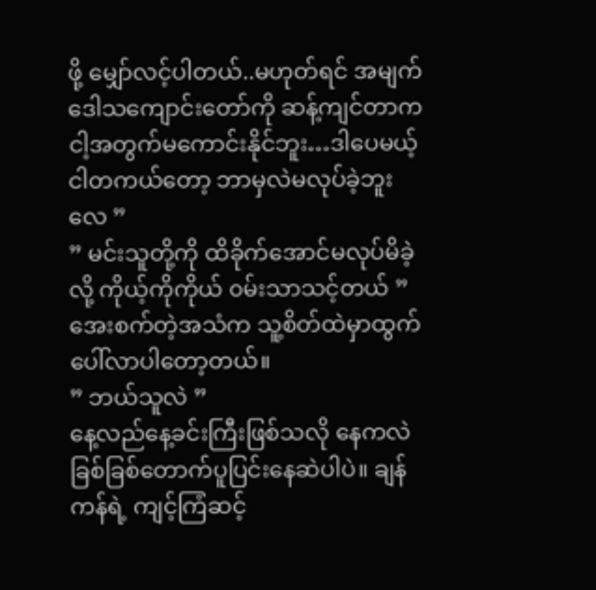ဖို့ မျှော်လင့်ပါတယ်..မဟုတ်ရင် အမျက်ဒေါသကျောင်းတော်ကို ဆန့်ကျင်တာက ငါ့အတွက်မကောင်းနိုင်ဘူး…ဒါပေမယ့် ငါတကယ်တော့ ဘာမှလဲမလုပ်ခဲ့ဘူးလေ ”
” မင်းသူတို့ကို ထိခိုက်အောင်မလုပ်မိခဲ့လို့ ကိုယ့်ကိုကိုယ် ၀မ်းသာသင့်တယ် ”
အေးစက်တဲ့အသံက သူ့စိတ်ထဲမှာထွက်ပေါ်လာပါတော့တယ်။
” ဘယ်သူလဲ ”
နေ့လည်နေ့ခင်းကြီးဖြစ်သလို နေကလဲ ခြစ်ခြစ်တောက်ပူပြင်းနေဆဲပါပဲ။ ချန်ကန်ရဲ့ ကျင့်ကြံဆင့်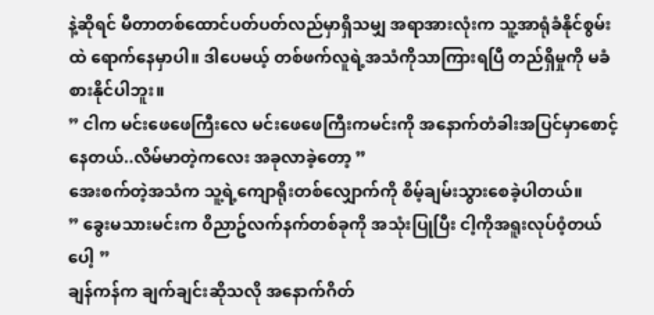နဲ့ဆိုရင် မီတာတစ်ထောင်ပတ်ပတ်လည်မှာရှိသမျှ အရာအားလုံးက သူ့အာရုံခံနိုင်စွမ်းထဲ ရောက်နေမှာပါ။ ဒါပေမယ့် တစ်ဖက်လူရဲ့အသံကိုသာကြားရပြီ တည်ရှိမှုကို မခံစားနိုင်ပါဘူး။
” ငါက မင်းဖေဖေကြီးလေ မင်းဖေဖေကြီးကမင်းကို အနောက်တံခါးအပြင်မှာစောင့်နေတယ်..လိမ်မာတဲ့ကလေး အခုလာခဲ့တော့ ”
အေးစက်တဲ့အသံက သူ့ရဲ့ကျောရိုးတစ်လျှောက်ကို စိမ့်ချမ်းသွားစေခဲ့ပါတယ်။
” ခွေးမသားမင်းက ၀ိညာဥ်လက်နက်တစ်ခုကို အသုံးပြုပြီး ငါ့ကိုအရူးလုပ်၀ံ့တယ်ပေါ့ ”
ချန်ကန်က ချက်ချင်းဆိုသလို အနောက်ဂိတ်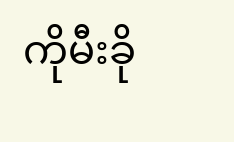ကိုမီးခို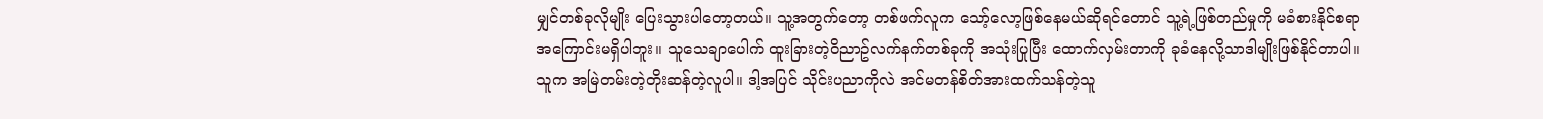မျှင်တစ်ခုလိုမျိုး ပြေးသွားပါတော့တယ်။ သူ့အတွက်တော့ တစ်ဖက်လူက သော့်လော့ဖြစ်နေမယ်ဆိုရင်တောင် သူ့ရဲ့ဖြစ်တည်မှုကို မခံစားနိုင်စရာအကြောင်းမရှိပါဘူး။ သူသေချာပေါက် ထူးခြားတဲ့၀ိညာဥ်လက်နက်တစ်ခုကို အသုံးပြုပြီး ထောက်လှမ်းတာကို ခုခံနေလို့သာဒါမျိုးဖြစ်နိုင်တာပါ။
သူက အမြဲတမ်းတဲ့တိုးဆန်တဲ့လူပါ။ ဒါ့အပြင် သိုင်းပညာကိုလဲ အင်မတန်စိတ်အားထက်သန်တဲ့သူ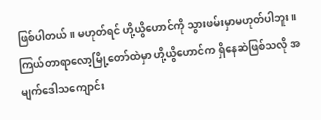ဖြစ်ပါတယ်။ မဟုတ်ရင် ဟို့ယွိဟောင်ကို သွားဖမ်းမှာမဟုတ်ပါဘူး။ ကြယ်တာရာလော့မြို့တော်ထဲမှာ ဟို့ယွိဟောင်က ရှိနေဆဲဖြစ်သလို အမျက်ဒေါသကျောင်း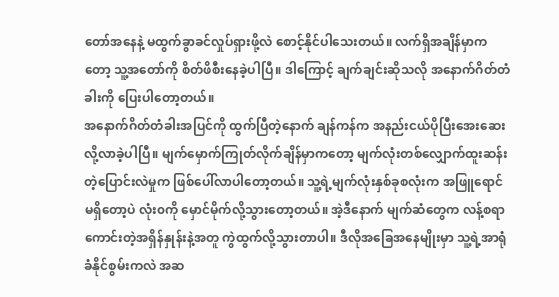တော်အနေနဲ့ မထွက်ခွာခင်လှုပ်ရှားဖို့လဲ စောင့်နိုင်ပါသေးတယ်။ လက်ရှိအချိန်မှာကတော့ သူ့အတော်ကို စိတ်ဖိစီးနေခဲ့ပါပြီ။ ဒါကြောင့် ချက်ချင်းဆိုသလို အနောက်ဂိတ်တံခါးကို ပြေးပါတော့တယ်။
အနောက်ဂိတ်တံခါးအပြင်ကို ထွက်ပြီတဲ့နောက် ချန်ကန်က အနည်းငယ်ပိုပြီးအေးဆေးလို့လာခဲ့ပါပြီ။ မျက်မှောက်ကြုတ်လိုက်ချိန်မှာကတော့ မျက်လုံးတစ်လျှောက်ထူးဆန်းတဲ့ပြောင်းလဲမှုက ဖြစ်ပေါ်လာပါတော့တယ်။ သူ့ရဲ့မျက်လုံးနှစ်ခုစလုံးက အဖြူရောင်မရှိတော့ပဲ လုံး၀ကို မှောင်မိုက်လို့သွားတော့တယ်။ အဲ့ဒီနောက် မျက်ဆံတွေက လန့်စရာကောင်းတဲ့အရှိန်နှုန်းနဲ့အတူ ကွဲထွက်လို့သွားတာပါ။ ဒီလိုအခြေအနေမျိုးမှာ သူ့ရဲ့အာရုံခံနိုင်စွမ်းကလဲ အဆ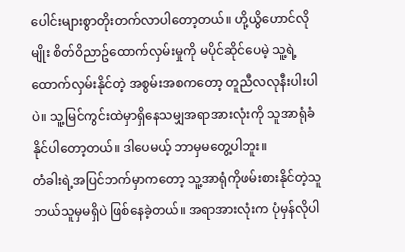ပေါင်းများစွာတိုးတက်လာပါတော့တယ်။ ဟို့ယွိဟောင်လိုမျိုး စိတ်၀ိညာဥ်ထောက်လှမ်းမှုကို မပိုင်ဆိုင်ပေမဲ့ သူ့ရဲ့ထောက်လှမ်းနိုင်တဲ့ အစွမ်းအစကတော့ တူညီလလုနီးပါးပါပဲ။ သူ့မြင်ကွင်းထဲမှာရှိနေသမျှအရာအားလုံးကို သူအာရုံခံနိုင်ပါတော့တယ်။ ဒါပေမယ့် ဘာမှမတွေ့ပါဘူး။
တံခါးရဲ့အပြင်ဘက်မှာကတော့ သူ့အာရုံကိုဖမ်းစားနိုင်တဲ့သူဘယ်သူမှမရှိပဲ ဖြစ်နေခဲ့တယ်။ အရာအားလုံးက ပုံမှန်လိုပါ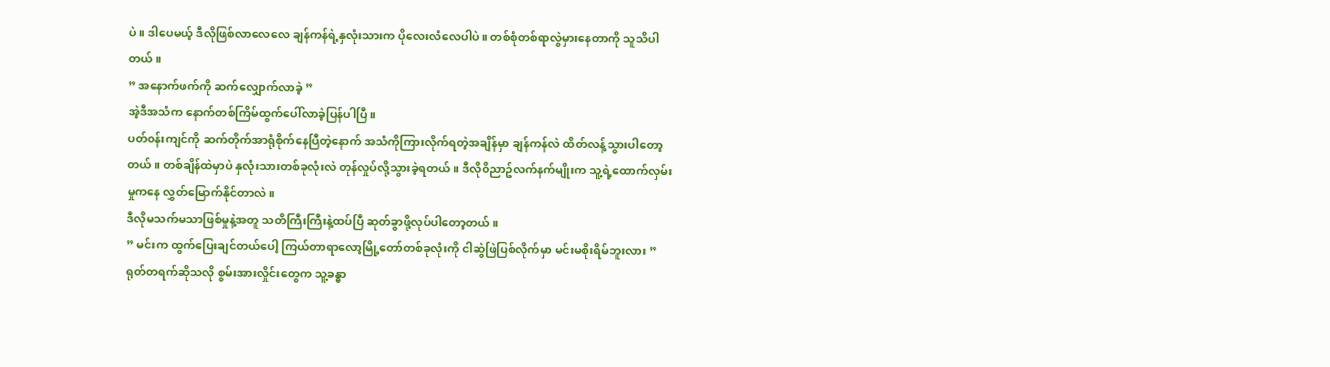ပဲ။ ဒါပေမယ့် ဒီလိုဖြစ်လာလေလေ ချန်ကန်ရဲ့နှလုံးသားက ပိုလေးလံလေပါပဲ။ တစ်စုံတစ်ရာလွဲမှားနေတာကို သူသိပါတယ်။
” အနောက်ဖက်ကို ဆက်လျှောက်လာခဲ့ ”
အဲ့ဒီအသံက နောက်တစ်ကြိမ်ထွက်ပေါ်လာခဲ့ပြန်ပါပြီ။
ပတ်၀န်းကျင်ကို ဆက်တိုက်အာရုံစိုက်နေပြီတဲ့နောက် အသံကိုကြားလိုက်ရတဲ့အချိန်မှာ ချန်ကန်လဲ ထိတ်လန့်သွားပါတော့တယ်။ တစ်ချိန်ထဲမှာပဲ နှလုံးသားတစ်ခုလုံးလဲ တုန်လှုပ်လို့သွားခဲ့ရတယ်။ ဒီလို၀ိညာဥ်လက်နက်မျိုးက သူ့ရဲ့ထောက်လှမ်းမှုကနေ လွှတ်မြောက်နိုင်တာလဲ။
ဒီလိုမသက်မသာဖြစ်မှုနဲ့အတူ သတိကြီးကြီးနဲ့ထပ်ပြီ ဆုတ်ခွာဖို့လုပ်ပါတော့တယ်။
” မင်းက ထွက်ပြေးချင်တယ်ပေါ့ ကြယ်တာရာလော့မြို့တော်တစ်ခုလုံးကို ငါဆွဲဖြဲပြစ်လိုက်မှာ မင်းမစိုးရိမ်ဘူးလား ”
ရုတ်တရက်ဆိုသလို စွမ်းအားလှိုင်းတွေက သူ့ခန္ဓာ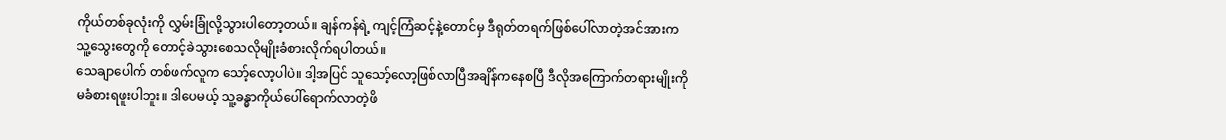ကိုယ်တစ်ခုလုံးကို လွှမ်းခြုံလို့သွားပါတော့တယ်။ ချန်ကန်ရဲ့ ကျင့်ကြံဆင့်နဲ့တောင်မှ ဒီရုတ်တရက်ဖြစ်ပေါ်လာတဲ့အင်အားက သူ့သွေးတွေကို တောင့်ခဲသွားစေသလိုမျိုးခံစားလိုက်ရပါတယ်။
သေချာပေါက် တစ်ဖက်လူက သော့်လော့ပါပဲ။ ဒါ့အပြင် သူသော့်လော့ဖြစ်လာပြီအချိန်ကနေစပြီ ဒီလိုအကြောက်တရားမျိုးကို မခံစားရဖူးပါဘူး။ ဒါပေမယ့် သူ့ခန္ဓာကိုယ်ပေါ်ရောက်လာတဲ့ဖိ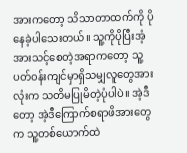အားကတော့ သိသာတာထက်ကို ပိုနေခဲ့ပါသေးတယ်။ သူ့ကိုပိုပြီးအံ့အားသင့်စေတဲ့အရာကတော့ သူ့ပတ်၀န်းကျင်မှာရှိသမျှလူတွေအားလုံးက သတိမပြုမိတဲ့ပုံပါပဲ။ အဲ့ဒီတော့ အဲ့ဒီကြောက်စရာဖိအားတွေက သူ့တစ်ယောက်ထဲ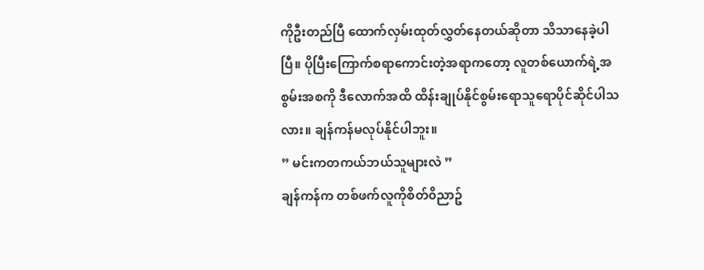ကိုဦးတည်ပြီ ထောက်လှမ်းထုတ်လွှတ်နေတယ်ဆိုတာ သိသာနေခဲ့ပါပြီ။ ပိုပြီးကြောက်စရာကောင်းတဲ့အရာကတော့ လူတစ်ယောက်ရဲ့အစွမ်းအစကို ဒီလောက်အထိ ထိန်းချုပ်နိုင်စွမ်းရောသူရောပိုင်ဆိုင်ပါသလား။ ချန်ကန်မလုပ်နိုင်ပါဘူး။
” မင်းကတကယ်ဘယ်သူများလဲ ”
ချန်ကန်က တစ်ဖက်လူကိုစိတ်၀ိညာဥ်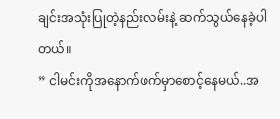ချင်းအသုံးပြုတဲ့နည်းလမ်းနဲ့ ဆက်သွယ်နေခဲ့ပါတယ်။
” ငါမင်းကိုအနောက်ဖက်မှာစောင့်နေမယ်..အ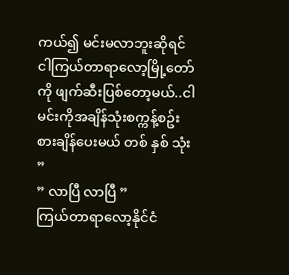ကယ်၍ မင်းမလာဘူးဆိုရင် ငါကြယ်တာရာလော့မြို့တော်ကို ဖျက်ဆီးပြစ်တော့မယ်..ငါမင်းကိုအချိန်သုံးစက္ကန့်စဥ်းစားချိန်ပေးမယ် တစ် နှစ် သုံး ”
” လာပြီ လာပြီ ”
ကြယ်တာရာလော့နိုင်ငံ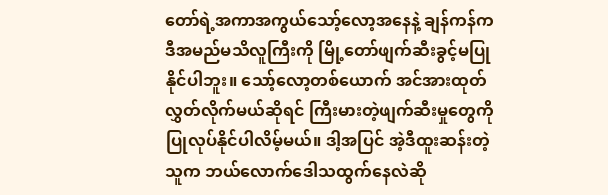တော်ရဲ့အကာအကွယ်သော့်လော့အနေနဲ့ ချန်ကန်က ဒီအမည်မသိလူကြီးကို မြို့တော်ဖျက်ဆီးခွင့်မပြုနိုင်ပါဘူး။ သော့်လော့တစ်ယောက် အင်အားထုတ်လွှတ်လိုက်မယ်ဆိုရင် ကြီးမားတဲ့ဖျက်ဆီးမှုတွေကို ပြုလုပ်နိုင်ပါလိမ့်မယ်။ ဒါ့အပြင် အဲ့ဒီထူးဆန်းတဲ့သူက ဘယ်လောက်ဒေါသထွက်နေလဲဆို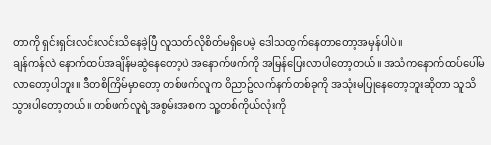တာကို ရှင်းရှင်းလင်းလင်းသိနေခဲ့ပြီ လူသတ်လိုစိတ်မရှိပေမဲ့ ဒေါသထွက်နေတာတော့အမှန်ပါပဲ။
ချန်ကန်လဲ နောက်ထပ်အချိန်မဆွဲနေတော့ပဲ အနောက်ဖက်ကို အမြန်ပြေးလာပါတော့တယ်။ အသံကနောက်ထပ်ပေါ်မလာတော့ပါဘူး။ ဒီတစိကြိမ်မှာတော့ တစ်ဖက်လူက ၀ိညာဥ်လက်နက်တစ်ခုကို အသုံးမပြုနေတော့ဘူးဆိုတာ သူသိသွားပါတော့တယ်။ တစ်ဖက်လူရဲ့အစွမ်းအစက သူ့တစ်ကိုယ်လုံးကို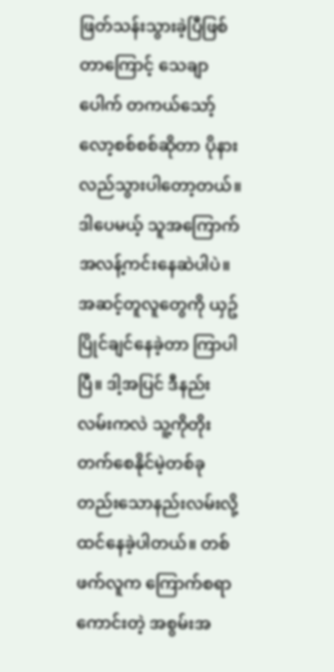ဖြတ်သန်းသွားခဲ့ပြီဖြစ်တာကြောင့် သေချာပေါက် တကယ်သော့်လော့စစ်စစ်ဆိုတာ ပိုနားလည်သွားပါတော့တယ်။ ဒါပေမယ့် သူအကြောက်အလန့်ကင်းနေဆဲပါပဲ။ အဆင့်တူလူတွေကို ယှဥ်ပြိုင်ချင်နေခဲ့တာ ကြာပါပြီ။ ဒါ့အပြင် ဒီနည်းလမ်းကလဲ သူ့ကိုတိုးတက်စေနိုင်မဲ့တစ်ခုတည်းသောနည်းလမ်းလို့ထင်နေခဲ့ပါတယ်။ တစ်ဖက်လူက ကြောက်စရာကောင်းတဲ့ အစွမ်းအ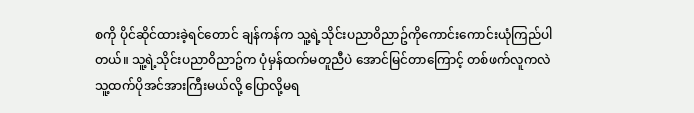စကို ပိုင်ဆိုင်ထားခဲ့ရင်တောင် ချန်ကန်က သူ့ရဲ့သိုင်းပညာ၀ိညာဥ်ကိုကောင်းကောင်းယုံကြည်ပါတယ်။ သူ့ရဲ့သိုင်းပညာ၀ိညာဥ်က ပုံမှန်ထက်မတူညီပဲ အောင်မြင်တာကြောင့် တစ်ဖက်လူကလဲ သူ့ထက်ပိုအင်အားကြီးမယ်လို့ ပြောလို့မရ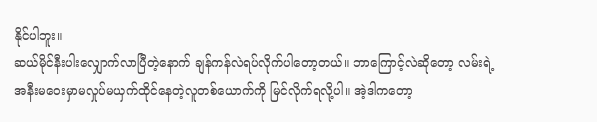နိုင်ပါဘူး။
ဆယ်မိုင်နီးပါးလျှောက်လာပြီတဲ့နောက် ချန်ကန်လဲရပ်လိုက်ပါတော့တယ်။ ဘာကြောင့်လဲဆိုတော့ လမ်းရဲ့အနီးမဝေးမှာမလှုပ်မယှက်ထိုင်နေတဲ့လူတစ်ယောက်ကို မြင်လိုက်ရလို့ပါ။ အဲ့ဒါကတော့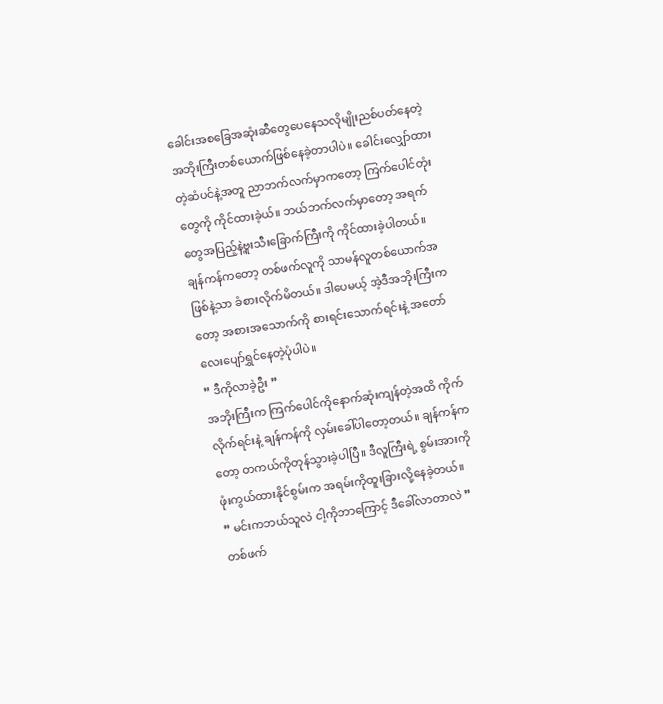ခေါင်းအစခြေအဆုံးဆီတွေပေနေသလိုမျိုးညစ်ပတ်နေတဲ့အဘိုးကြီးတစ်ယောက်ဖြစ်နေခဲ့တာပါပဲ။ ခေါင်းလျှော်ထားတဲ့ဆံပင်နဲ့အတူ ညာဘက်လက်မှာကတော့ ကြက်ပေါင်တုံးတွေကို ကိုင်ထားခဲ့ယ်။ ဘယ်ဘက်လက်မှာတော့ အရက်တွေအပြည့်နဲ့ဗူးသီးခြောက်ကြီးကို ကိုင်ထားခဲ့ပါတယ်။
ချန်ကန်ကတော့ တစ်ဖက်လူကို သာမန်လူတစ်ယောက်အဖြစ်နဲ့သာ ခံစားလိုက်မိတယ်။ ဒါပေမယ့် အဲ့ဒီအဘိုးကြီးကတော့ အစားအသောက်ကို စားရင်းသောက်ရင်းနဲ့ အတော်လေးပျော်ရွှင်နေတဲ့ပုံပါပဲ။
” ဒီကိုလာခဲ့ဦး ”
အဘိုးကြီးက ကြက်ပေါင်ကိုနောက်ဆုံးကျန်တဲ့အထိ ကိုက်လိုက်ရင်းနဲ့ ချန်ကန်ကို လှမ်းခေါ်ပါတော့တယ်။ ချန်ကန်ကတော့ တကယ်ကိုတုန်သွားခဲ့ပါပြီ။ ဒီလူကြီးရဲ့ စွမ်းအားကိုဖုံးကွယ်ထားနိုင်စွမ်းက အရမ်းကိုထူးခြားလို့နေခဲ့တယ်။
” မင်းကဘယ်သူလဲ ငါ့ကိုဘာကြောင့် ဒီခေါ်လာတာလဲ ”
တစ်ဖက်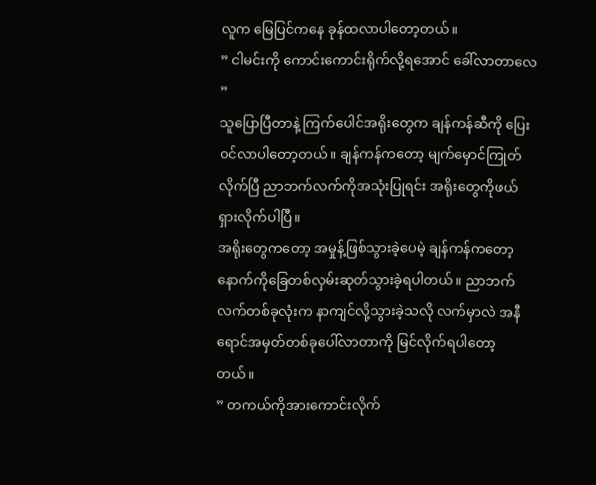လူက မြေပြင်ကနေ ခုန်ထလာပါတော့တယ်။
” ငါမင်းကို ကောင်းကောင်းရိုက်လို့ရအောင် ခေါ်လာတာလေ ”
သူပြောပြီတာနဲ့ ကြက်ပေါင်အရိုးတွေက ချန်ကန်ဆီကို ပြေး၀င်လာပါတော့တယ်။ ချန်ကန်ကတော့ မျက်မှောင်ကြုတ်လိုက်ပြီ ညာဘက်လက်ကိုအသုံးပြုရင်း အရိုးတွေကိုဖယ်ရှားလိုက်ပါပြီ။
အရိုးတွေကတော့ အမှုန့်ဖြစ်သွားခဲ့ပေမဲ့ ချန်ကန်ကတော့ နောက်ကိုခြေတစ်လှမ်းဆုတ်သွားခဲ့ရပါတယ်။ ညာဘက်လက်တစ်ခုလုံးက နာကျင်လို့သွားခဲ့သလို လက်မှာလဲ အနီရောင်အမှတ်တစ်ခုပေါ်လာတာကို မြင်လိုက်ရပါတော့တယ်။
” တကယ်ကိုအားကောင်းလိုက်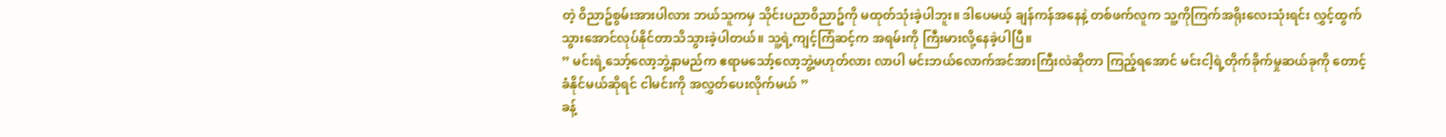တဲ့ ၀ိညာဥ်စွမ်းအားပါလား ဘယ်သူကမှ သိုင်းပညာ၀ိညာဥ်ကို မထုတ်သုံးခဲ့ပါဘူး။ ဒါပေမယ့် ချန်ကန်အနေနဲ့ တစ်ဖက်လူက သူ့ကိုကြက်အရိုးလေးသုံးရင်း လွှင့်ထွက်သွားအောင်လုပ်နိုင်တာသိသွားခဲ့ပါတယ်။ သူ့ရဲ့ကျင့်ကြံဆင့်က အရမ်းကို ကြီးမားလို့နေခဲ့ပါပြီ။
” မင်းရဲ့သော့်လော့ဘွဲ့နာမည်က ဧရာမသော့်လော့ဘွဲ့မဟုတ်လား လာပါ မင်းဘယ်လောက်အင်အားကြီးလဲဆိုတာ ကြည့်ရအောင် မင်းငါ့ရဲ့တိုက်ခိုက်မှုဆယ်ခုကို တောင့်ခံနိုင်မယ်ဆိုရင် ငါမင်းကို အလွှတ်ပေးလိုက်မယ် ”
ခန့်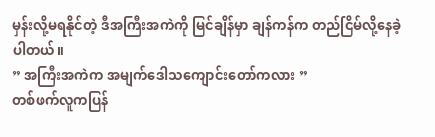မှန်းလို့မရနိုင်တဲ့ ဒီအကြီးအကဲကို မြင်ချိန်မှာ ချန်ကန်က တည်ငြိမ်လို့နေခဲ့ပါတယ်။
” အကြီးအကဲက အမျက်ဒေါသကျောင်းတော်ကလား ”
တစ်ဖက်လူကပြန်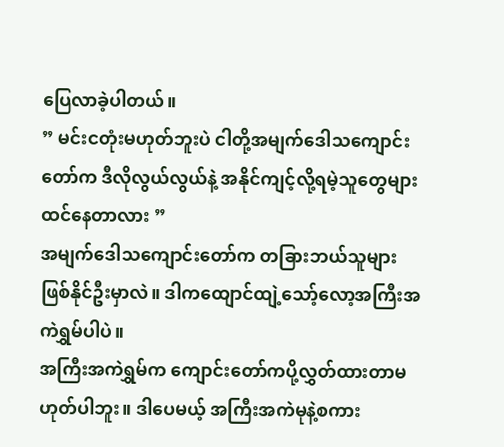ပြေလာခဲ့ပါတယ်။
” မင်းငတုံးမဟုတ်ဘူးပဲ ငါတို့အမျက်ဒေါသကျောင်းတော်က ဒီလိုလွယ်လွယ်နဲ့ အနိုင်ကျင့်လို့ရမဲ့သူတွေများထင်နေတာလား ”
အမျက်ဒေါသကျောင်းတော်က တခြားဘယ်သူများဖြစ်နိုင်ဦးမှာလဲ။ ဒါကထျောင်ထျဲ့သော့်လော့အကြီးအကဲရွှမ်ပါပဲ။
အကြီးအကဲရွှမ်က ကျောင်းတော်ကပို့လွှတ်ထားတာမဟုတ်ပါဘူး။ ဒါပေမယ့် အကြီးအကဲမုနဲ့စကား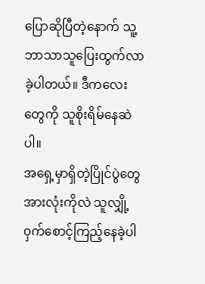ပြောဆိုပြီတဲ့နောက် သူ့ဘာသာသူပြေးထွက်လာခဲ့ပါတယ်။ ဒီကလေးတွေကို သူစိုးရိမ်နေဆဲပါ။
အရှေ့မှာရှိတဲ့ပြိုင်ပွဲတွေအားလုံးကိုလဲ သူလျှို့၀ှက်စောင့်ကြည့်နေခဲ့ပါ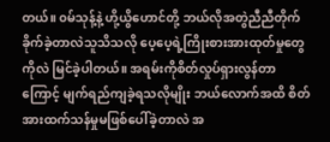တယ်။ ၀မ်သုန့်နဲ့ ဟို့ယွိဟောင်တို့ ဘယ်လိုအတွဲညီညီတိုက်ခိုက်ခဲ့တာလဲသူသိသလို ပေ့ပေ့ရဲ့ကြိုးစားအားထုတ်မှုတွေကိုလဲ မြင်ခဲ့ပါတယ်။ အရမ်းကိုစိတ်လှုပ်ရှားလွန်တာကြောင့် မျက်ရည်ကျခဲ့ရသလိုမျိုး ဘယ်လောက်အထိ စိတ်အားထက်သန်မှုမဖြစ်ပေါ်ခဲ့တာလဲ အ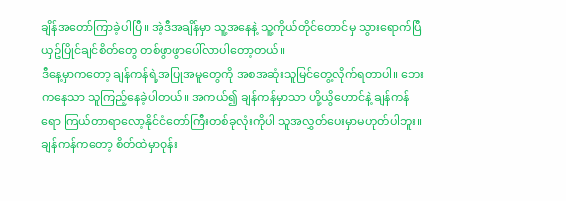ချိန်အတော်ကြာခဲ့ပါပြီ။ အဲ့ဒီအချိန်မှာ သူ့အနေနဲ့ သူ့ကိုယ်တိုင်တောင်မှ သွားရောက်ပြီယှဥ်ပြိုင်ချင်စိတ်တွေ တစ်ဖွာဖွာပေါ်လာပါတော့တယ်။
ဒီနေ့မှာကတော့ ချန်ကန်ရဲ့အပြုအမူတွေကို အစအဆုံးသူမြင်တွေ့လိုက်ရတာပါ။ ဘေးကနေသာ သူကြည့်နေခဲ့ပါတယ်။ အကယ်၍ ချန်ကန်မှာသာ ဟို့ယွိဟောင်နဲ့ ချန်ကန်ရော ကြယ်တာရာလော့နိုင်ငံတော်ကြီးတစ်ခုလုံးကိုပါ သူအလွှတ်ပေးမှာမဟုတ်ပါဘူး။
ချန်ကန်ကတော့ စိတ်ထဲမှာ၀ုန်း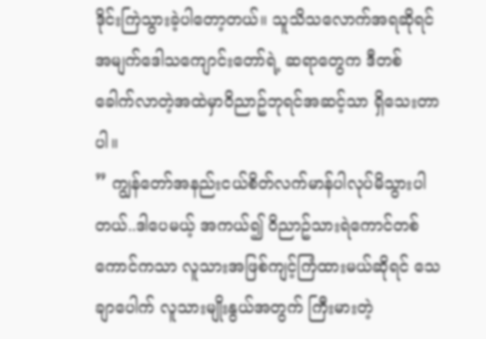ဒိုင်းကြဲသွားခဲ့ပါတော့တယ်။ သူသိသလောက်အရဆိုရင် အမျက်ဒေါသကျောင်းတော်ရဲ့ ဆရာတွေက ဒီတစ်ခေါက်လာတဲ့အထဲမှာ၀ိညာဥ်ဘုရင်အဆင့်သာ ရှိသေးတာပါ။
” ကျွန်တော်အနည်းငယ်စိတ်လက်မာန်ပါလုပ်မိသွားပါတယ်..ဒါပေမယ့် အကယ်၍ ၀ိညာဥ်သားရဲကောင်တစ်ကောင်ကသာ လူသားအဖြစ်ကျင့်ကြံထားမယ်ဆိုရင် သေချာပေါက် လူသားမျိုးနွယ်အတွက် ကြီးမားတဲ့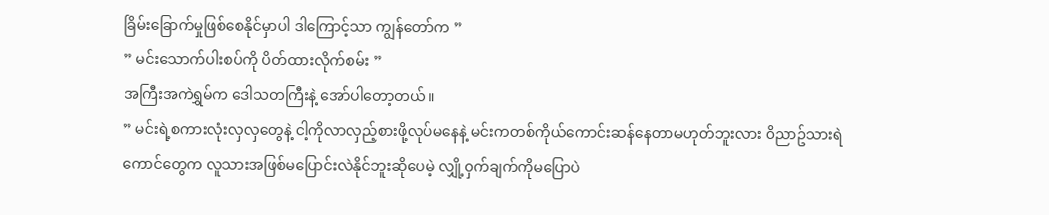ခြိမ်းခြောက်မှုဖြစ်စေနိုင်မှာပါ ဒါကြောင့်သာ ကျွန်တော်က ”
” မင်းသောက်ပါးစပ်ကို ပိတ်ထားလိုက်စမ်း ”
အကြီးအကဲရွှမ်က ဒေါသတကြီးနဲ့ အော်ပါတော့တယ်။
” မင်းရဲ့စကားလုံးလှလှတွေနဲ့ ငါ့ကိုလာလှည့်စားဖို့လုပ်မနေနဲ့ မင်းကတစ်ကိုယ်ကောင်းဆန်နေတာမဟုတ်ဘူးလား ၀ိညာဥ်သားရဲကောင်တွေက လူသားအဖြစ်မပြောင်းလဲနိုင်ဘူးဆိုပေမဲ့ လျှို့၀ှက်ချက်ကိုမပြောပဲ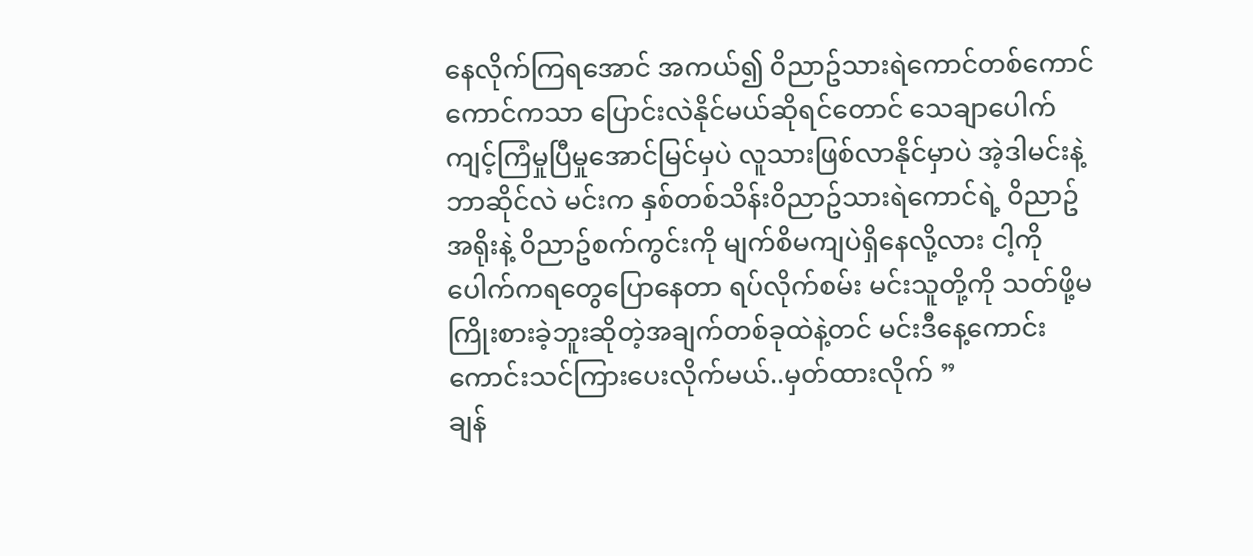နေလိုက်ကြရအောင် အကယ်၍ ၀ိညာဥ်သားရဲကောင်တစ်ကောင်ကောင်ကသာ ပြောင်းလဲနိုင်မယ်ဆိုရင်တောင် သေချာပေါက် ကျင့်ကြံမှုပြီမှုအောင်မြင်မှပဲ လူသားဖြစ်လာနိုင်မှာပဲ အဲ့ဒါမင်းနဲ့ဘာဆိုင်လဲ မင်းက နှစ်တစ်သိန်း၀ိညာဥ်သားရဲကောင်ရဲ့ ၀ိညာဥ်အရိုးနဲ့ ၀ိညာဥ်စက်ကွင်းကို မျက်စိမကျပဲရှိနေလို့လား ငါ့ကိုပေါက်ကရတွေပြောနေတာ ရပ်လိုက်စမ်း မင်းသူတို့ကို သတ်ဖို့မကြိုးစားခဲ့ဘူးဆိုတဲ့အချက်တစ်ခုထဲနဲ့တင် မင်းဒီနေ့ကောင်းကောင်းသင်ကြားပေးလိုက်မယ်..မှတ်ထားလိုက် ”
ချန်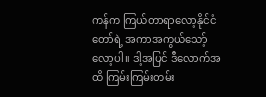ကန်က ကြယ်တာရာလော့နိုင်ငံတော်ရဲ့ အကာအကွယ်သော့်လော့ပါ။ ဒါ့အပြင် ဒီလောက်အထိ ကြမ်းကြမ်းတမ်း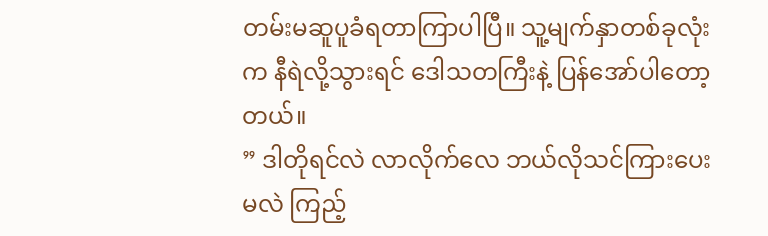တမ်းမဆူပူခံရတာကြာပါပြီ။ သူ့မျက်နှာတစ်ခုလုံးက နီရဲလို့သွားရင် ဒေါသတကြီးနဲ့ ပြန်အော်ပါတော့တယ်။
” ဒါတိုရင်လဲ လာလိုက်လေ ဘယ်လိုသင်ကြားပေးမလဲ ကြည့်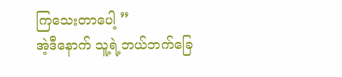ကြသေးတာပေါ့ ”
အဲ့ဒီနောက် သူ့ရဲ့ဘယ်ဘက်ခြေ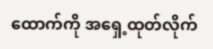ထောက်ကို အရှေ့ထုတ်လိုက်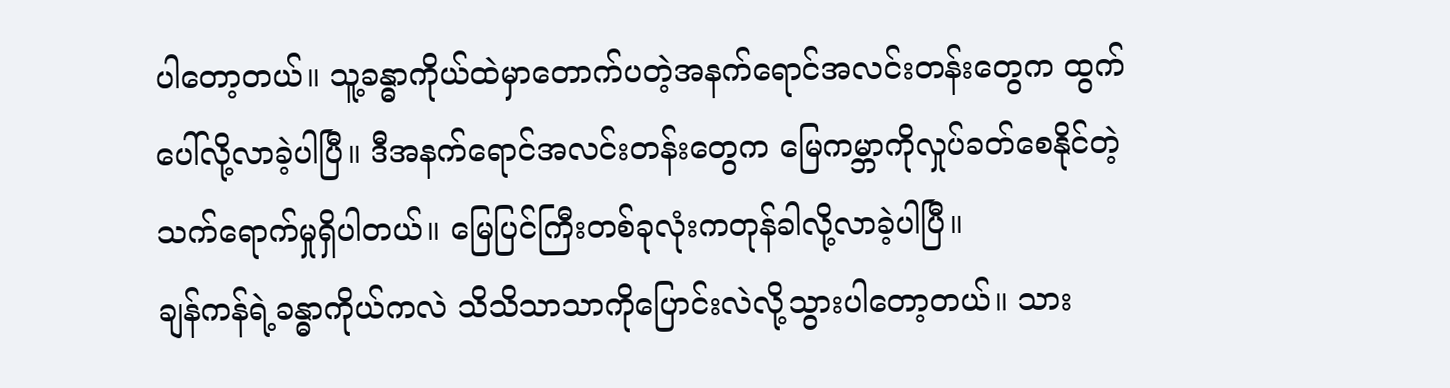ပါတော့တယ်။ သူ့ခန္ဓာကိုယ်ထဲမှာတောက်ပတဲ့အနက်ရောင်အလင်းတန်းတွေက ထွက်ပေါ်လို့လာခဲ့ပါပြီ။ ဒီအနက်ရောင်အလင်းတန်းတွေက မြေကမ္ဘာကိုလှုပ်ခတ်စေနိုင်တဲ့ သက်ရောက်မှုရှိပါတယ်။ မြေပြင်ကြီးတစ်ခုလုံးကတုန်ခါလို့လာခဲ့ပါပြီ။
ချန်ကန်ရဲ့ခန္ဓာကိုယ်ကလဲ သိသိသာသာကိုပြောင်းလဲလို့သွားပါတော့တယ်။ သား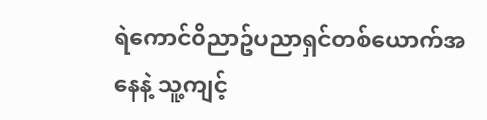ရဲကောင်၀ိညာဥ်ပညာရှင်တစ်ယောက်အနေနဲ့ သူ့ကျင့်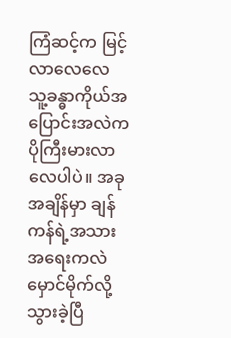ကြံဆင့်က မြင့်လာလေလေ သူ့ခန္ဓာကိုယ်အပြောင်းအလဲက ပိုကြီးမားလာလေပါပဲ။ အခုအချိန်မှာ ချန်ကန်ရဲ့အသားအရေးကလဲ မှောင်မိုက်လို့သွားခဲ့ပြီ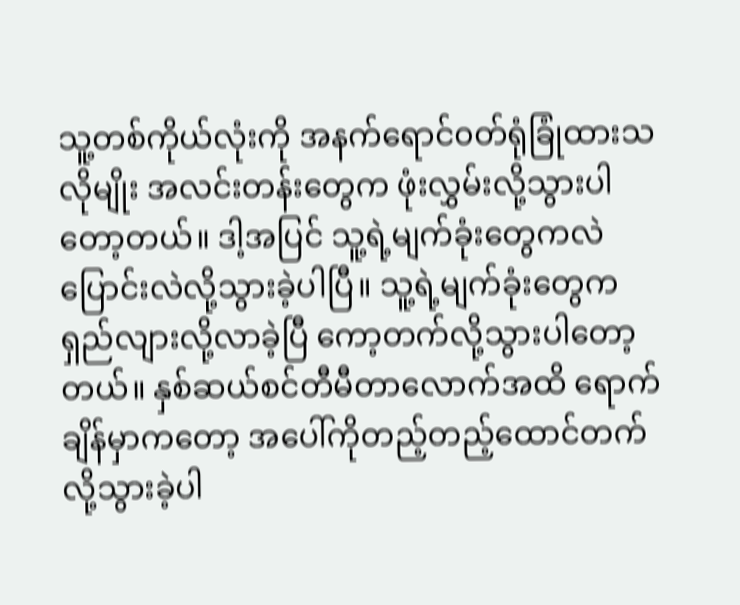သူ့တစ်ကိုယ်လုံးကို အနက်ရောင်၀တ်ရုံခြုံထားသလိုမျိုး အလင်းတန်းတွေက ဖုံးလွှမ်းလို့သွားပါတော့တယ်။ ဒါ့အပြင် သူ့ရဲ့မျက်ခုံးတွေကလဲ ပြောင်းလဲလို့သွားခဲ့ပါပြီ။ သူ့ရဲ့မျက်ခုံးတွေက ရှည်လျားလို့လာခဲ့ပြီ ကော့တက်လို့သွားပါတော့တယ်။ နှစ်ဆယ်စင်တီမီတာလောက်အထိ ရောက်ချိန်မှာကတော့ အပေါ်ကိုတည့်တည့်ထောင်တက်လို့သွားခဲ့ပါ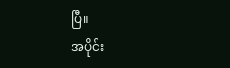ပြီ။
အပိုင်း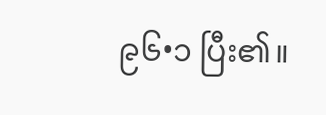၉၆•၁ ပြီး၏။